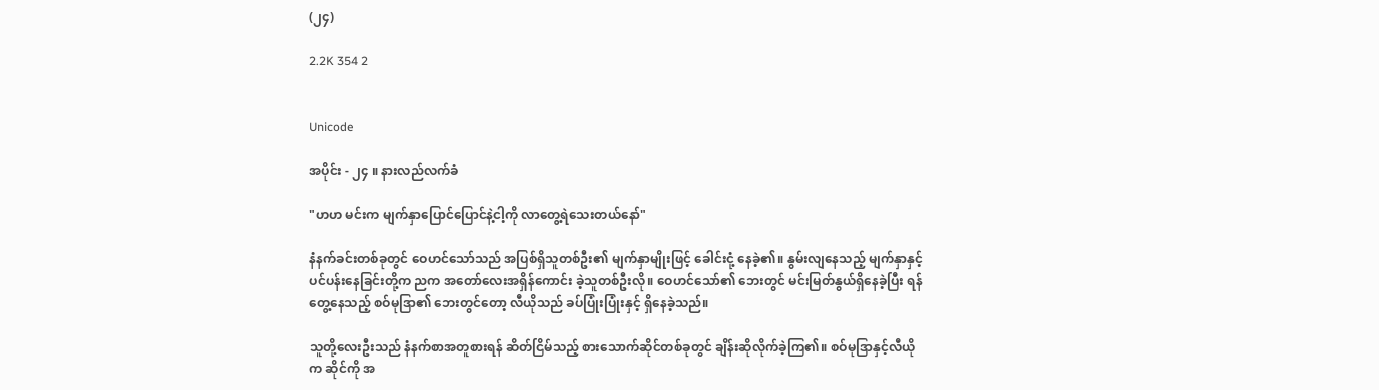(၂၄)

2.2K 354 2


Unicode

အပိုင်း - ၂၄ ။ နားလည်လက်ခံ

"ဟဟ မင်းက မျက်နှာပြောင်ပြောင်နဲ့ငါ့ကို လာတွေ့ရဲသေးတယ်နော်"

နံနက်ခင်းတစ်ခုတွင် ဝေဟင်သော်သည် အပြစ်ရှိသူတစ်ဦး၏ မျက်နှာမျိုးဖြင့် ခေါင်းငုံ့ နေခဲ့၏။ နွမ်းလျနေသည့် မျက်နှာနှင့် ပင်ပန်းနေခြင်းတို့က ညက အတော်လေးအရှိန်ကောင်း ခဲ့သူတစ်ဦးလို။ ဝေဟင်သော်၏ ဘေးတွင် မင်းမြတ်နွယ်ရှိနေခဲ့ပြီး ရန်တွေ့နေသည့် စဝ်မုဒြာ၏ ဘေးတွင်တော့ လီယိုသည် ခပ်ပြုံးပြုံးနှင့် ရှိနေခဲ့သည်။

သူတို့လေးဦးသည် နံနက်စာအတူစားရန် ဆိတ်ငြိမ်သည့် စားသောက်ဆိုင်တစ်ခုတွင် ချိန်းဆိုလိုက်ခဲ့ကြ၏။ စဝ်မုဒြာနှင့်လီယိုက ဆိုင်ကို အ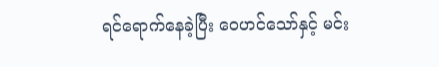ရင်ရောက်နေခဲ့ပြီး ဝေဟင်သော်နှင့် မင်း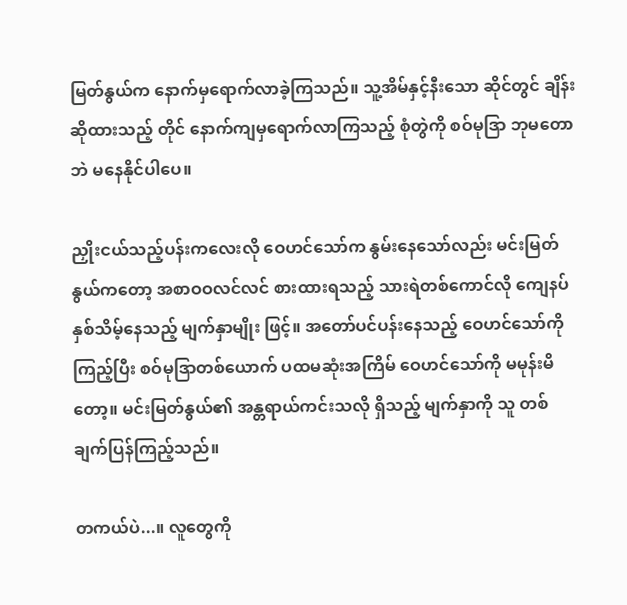မြတ်နွယ်က နောက်မှရောက်လာခဲ့ကြသည်။ သူ့အိမ်နှင့်နီးသော ဆိုင်တွင် ချိန်းဆိုထားသည့် တိုင် နောက်ကျမှရောက်လာကြသည့် စုံတွဲကို စဝ်မုဒြာ ဘုမတောဘဲ မနေနိုင်ပါပေ။

ညှိုးငယ်သည့်ပန်းကလေးလို ဝေဟင်သော်က နွမ်းနေသော်လည်း မင်းမြတ်နွယ်ကတော့ အစာဝဝလင်လင် စားထားရသည့် သားရဲတစ်ကောင်လို ကျေနပ်နှစ်သိမ့်နေသည့် မျက်နှာမျိုး ဖြင့်။ အတော်ပင်ပန်းနေသည့် ဝေဟင်သော်ကို ကြည့်ပြီး စဝ်မုဒြာတစ်ယောက် ပထမဆုံးအကြိမ် ဝေဟင်သော်ကို မမုန်းမိတော့။ မင်းမြတ်နွယ်၏ အန္တရာယ်ကင်းသလို ရှိသည့် မျက်နှာကို သူ တစ်ချက်ပြန်ကြည့်သည်။

တကယ်ပဲ...။ လူတွေကို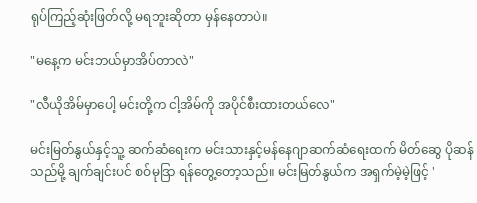ရုပ်ကြည့်ဆုံးဖြတ်လို့ မရဘူးဆိုတာ မှန်နေတာပဲ။

"မနေ့က မင်းဘယ်မှာအိပ်တာလဲ"

"လီယိုအိမ်မှာပေါ့ မင်းတို့က ငါ့အိမ်ကို အပိုင်စီးထားတယ်လေ"

မင်းမြတ်နွယ်နှင့်သူ့ ဆက်ဆံရေးက မင်းသားနှင့်မန်နေဂျာဆက်ဆံရေးထက် မိတ်ဆွေ ပိုဆန်သည်မို့ ချက်ချင်းပင် စဝ်မုဒြာ ရန်တွေ့တော့သည်။ မင်းမြတ်နွယ်က အရှက်မဲ့မဲ့ဖြင့် '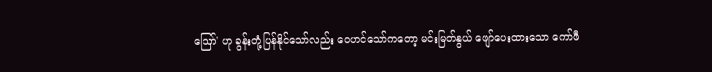ဪ' ဟု ခွန်းတုံ့ပြန်နိုင်သော်လည်း ဝေဟင်သော်ကတော့ မင်းမြတ်နွယ် ဖျော်ပေးထားသော ကော်ဖီ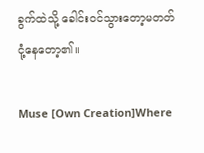ခွက်ထဲသို့ ခေါင်းဝင်သွားတော့မတတ် ငုံ့နေတော့၏။

Muse [Own Creation]Where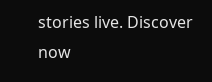stories live. Discover now